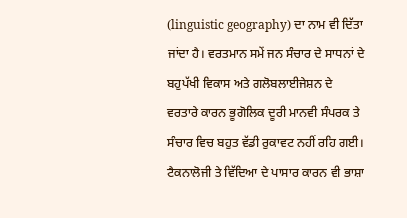(linguistic geography) ਦਾ ਨਾਮ ਵੀ ਦਿੱਤਾ ਜਾਂਦਾ ਹੈ। ਵਰਤਮਾਨ ਸਮੇਂ ਜਨ ਸੰਚਾਰ ਦੇ ਸਾਧਨਾਂ ਦੇ ਬਹੁਪੱਖੀ ਵਿਕਾਸ ਅਤੇ ਗਲੋਬਲਾਈਜੇਸ਼ਨ ਦੇ ਵਰਤਾਰੇ ਕਾਰਨ ਭੂਗੋਲਿਕ ਦੂਰੀ ਮਾਨਵੀ ਸੰਪਰਕ ਤੇ ਸੰਚਾਰ ਵਿਚ ਬਹੁਤ ਵੱਡੀ ਰੁਕਾਵਟ ਨਹੀਂ ਰਹਿ ਗਈ। ਟੈਕਨਾਲੋਜੀ ਤੇ ਵਿੱਦਿਆ ਦੇ ਪਾਸਾਰ ਕਾਰਨ ਵੀ ਭਾਸ਼ਾ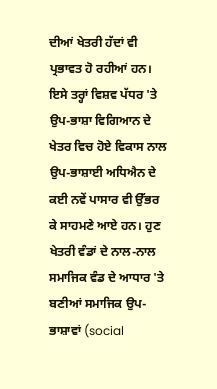ਦੀਆਂ ਖੇਤਰੀ ਹੱਦਾਂ ਵੀ ਪ੍ਰਭਾਵਤ ਹੋ ਰਹੀਆਂ ਹਨ। ਇਸੇ ਤਰ੍ਹਾਂ ਵਿਸ਼ਵ ਪੱਧਰ 'ਤੇ ਉਪ-ਭਾਸ਼ਾ ਵਿਗਿਆਨ ਦੇ ਖੇਤਰ ਵਿਚ ਹੋਏ ਵਿਕਾਸ ਨਾਲ ਉਪ-ਭਾਸ਼ਾਈ ਅਧਿਐਨ ਦੇ ਕਈ ਨਵੇਂ ਪਾਸਾਰ ਵੀ ਉੱਭਰ ਕੇ ਸਾਹਮਣੇ ਆਏ ਹਨ। ਹੁਣ ਖੇਤਰੀ ਵੰਡਾਂ ਦੇ ਨਾਲ-ਨਾਲ ਸਮਾਜਿਕ ਵੰਡ ਦੇ ਆਧਾਰ 'ਤੇ ਬਣੀਆਂ ਸਮਾਜਿਕ ਉਪ-ਭਾਸ਼ਾਵਾਂ (social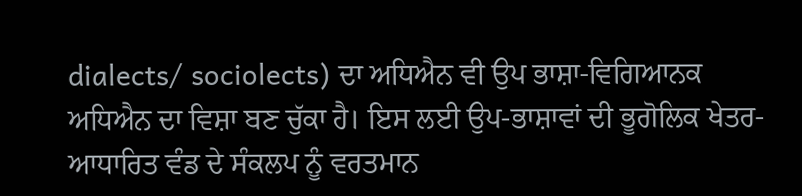dialects/ sociolects) ਦਾ ਅਧਿਐਨ ਵੀ ਉਪ ਭਾਸ਼ਾ-ਵਿਗਿਆਨਕ ਅਧਿਐਨ ਦਾ ਵਿਸ਼ਾ ਬਣ ਚੁੱਕਾ ਹੈ। ਇਸ ਲਈ ਉਪ-ਭਾਸ਼ਾਵਾਂ ਦੀ ਭੂਗੋਲਿਕ ਖੇਤਰ-ਆਧਾਰਿਤ ਵੰਡ ਦੇ ਸੰਕਲਪ ਨੂੰ ਵਰਤਮਾਨ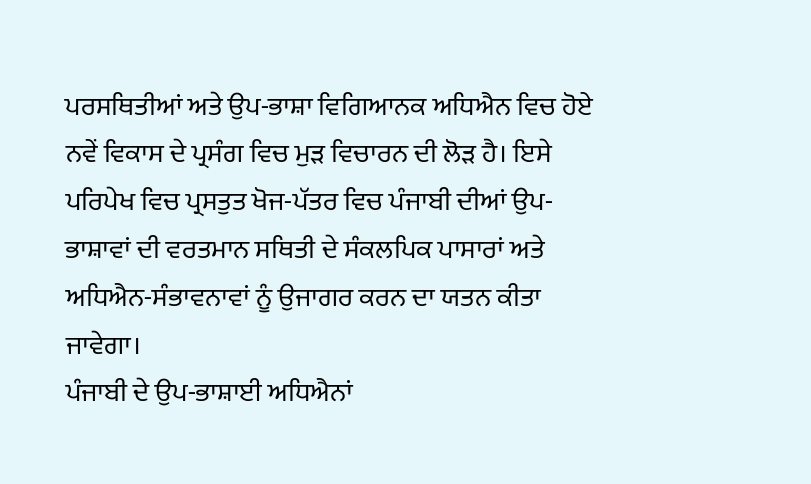ਪਰਸਥਿਤੀਆਂ ਅਤੇ ਉਪ-ਭਾਸ਼ਾ ਵਿਗਿਆਨਕ ਅਧਿਐਨ ਵਿਚ ਹੋਏ ਨਵੇਂ ਵਿਕਾਸ ਦੇ ਪ੍ਰਸੰਗ ਵਿਚ ਮੁੜ ਵਿਚਾਰਨ ਦੀ ਲੋੜ ਹੈ। ਇਸੇ ਪਰਿਪੇਖ ਵਿਚ ਪ੍ਰਸਤੁਤ ਖੋਜ-ਪੱਤਰ ਵਿਚ ਪੰਜਾਬੀ ਦੀਆਂ ਉਪ-ਭਾਸ਼ਾਵਾਂ ਦੀ ਵਰਤਮਾਨ ਸਥਿਤੀ ਦੇ ਸੰਕਲਪਿਕ ਪਾਸਾਰਾਂ ਅਤੇ ਅਧਿਐਨ-ਸੰਭਾਵਨਾਵਾਂ ਨੂੰ ਉਜਾਗਰ ਕਰਨ ਦਾ ਯਤਨ ਕੀਤਾ ਜਾਵੇਗਾ।
ਪੰਜਾਬੀ ਦੇ ਉਪ-ਭਾਸ਼ਾਈ ਅਧਿਐਨਾਂ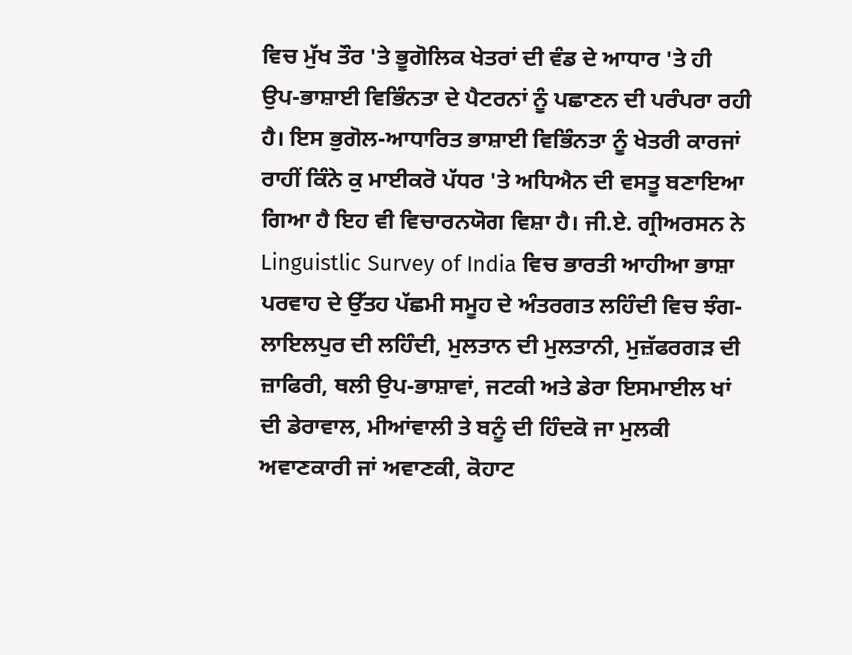ਵਿਚ ਮੁੱਖ ਤੌਰ 'ਤੇ ਭੂਗੋਲਿਕ ਖੇਤਰਾਂ ਦੀ ਵੰਡ ਦੇ ਆਧਾਰ 'ਤੇ ਹੀ ਉਪ-ਭਾਸ਼ਾਈ ਵਿਭਿੰਨਤਾ ਦੇ ਪੈਟਰਨਾਂ ਨੂੰ ਪਛਾਣਨ ਦੀ ਪਰੰਪਰਾ ਰਹੀ ਹੈ। ਇਸ ਭੁਗੋਲ-ਆਧਾਰਿਤ ਭਾਸ਼ਾਈ ਵਿਭਿੰਨਤਾ ਨੂੰ ਖੇਤਰੀ ਕਾਰਜਾਂ ਰਾਹੀਂ ਕਿੰਨੇ ਕੁ ਮਾਈਕਰੋ ਪੱਧਰ 'ਤੇ ਅਧਿਐਨ ਦੀ ਵਸਤੂ ਬਣਾਇਆ ਗਿਆ ਹੈ ਇਹ ਵੀ ਵਿਚਾਰਨਯੋਗ ਵਿਸ਼ਾ ਹੈ। ਜੀ.ਏ. ਗ੍ਰੀਅਰਸਨ ਨੇ Linguistlic Survey of India ਵਿਚ ਭਾਰਤੀ ਆਹੀਆ ਭਾਸ਼ਾ ਪਰਵਾਹ ਦੇ ਉੱਤਹ ਪੱਛਮੀ ਸਮੂਹ ਦੇ ਅੰਤਰਗਤ ਲਹਿੰਦੀ ਵਿਚ ਝੰਗ-ਲਾਇਲਪੁਰ ਦੀ ਲਹਿੰਦੀ, ਮੁਲਤਾਨ ਦੀ ਮੁਲਤਾਨੀ, ਮੁਜ਼ੱਫਰਗੜ ਦੀ ਜ਼ਾਫਿਰੀ, ਥਲੀ ਉਪ-ਭਾਸ਼ਾਵਾਂ, ਜਟਕੀ ਅਤੇ ਡੇਰਾ ਇਸਮਾਈਲ ਖਾਂ ਦੀ ਡੇਰਾਵਾਲ, ਮੀਆਂਵਾਲੀ ਤੇ ਬਨੂੰ ਦੀ ਹਿੰਦਕੋ ਜਾ ਮੁਲਕੀ ਅਵਾਣਕਾਰੀ ਜਾਂ ਅਵਾਣਕੀ, ਕੋਹਾਟ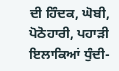ਦੀ ਹਿੰਦਕ, ਘੋਬੀ, ਪੋਠੋਹਾਰੀ, ਪਹਾੜੀ ਇਲਾਕਿਆਂ ਧੁੰਦੀ-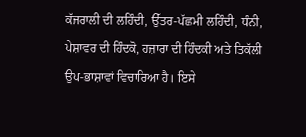ਕੱਜਰਾਲੀ ਦੀ ਲਹਿੰਦੀ, ਉੱਤਰ-ਪੱਛਮੀ ਲਹਿੰਦੀ, ਧੰਨੀ, ਪੇਸ਼ਾਵਰ ਦੀ ਹਿੰਦਕੋ, ਹਜ਼ਾਰਾ ਦੀ ਹਿੰਦਕੀ ਅਤੇ ਤਿਕੱਲੀ ਉਪ-ਭਾਸ਼ਾਵਾਂ ਵਿਚਾਰਿਆ ਹੈ। ਇਸੇ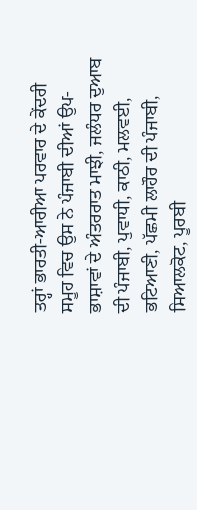ਤਰ੍ਹਾਂ ਭਾਰਤੀ-ਆਰੀਆ ਪਰਵਾਰ ਦੇ ਕੇਂਦਰੀ ਸਮੂਹ ਵਿਚ ਉਸ ਨੇ ਪੰਜਾਬੀ ਦੀਆਂ ਉਪ-ਭਾਸ਼ਾਵਾਂ ਦੇ ਅੰਤਰਰਾਤ ਮਾਝੀ, ਜਲੰਧਰ ਦੁਆਬ ਦੀ ਪੰਜਾਬੀ, ਪੁਵਾਧੀ, ਕਾਠੀ, ਮਲਵਈ, ਭਟਿਆਣੀ, ਪੱਛਮੀ ਲਾਹੌਰ ਦੀ ਪੰਜਾਬੀ, ਸਿਆਲਕੋਟ, ਪੂਰਬੀ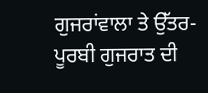ਗੁਜਰਾਂਵਾਲਾ ਤੇ ਉੱਤਰ-ਪੂਰਬੀ ਗੁਜਰਾਤ ਦੀ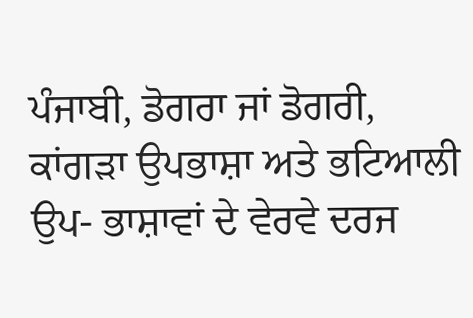ਪੰਜਾਬੀ, ਡੋਗਰਾ ਜਾਂ ਡੋਗਰੀ, ਕਾਂਗੜਾ ਉਪਭਾਸ਼ਾ ਅਤੇ ਭਟਿਆਲੀ ਉਪ- ਭਾਸ਼ਾਵਾਂ ਦੇ ਵੇਰਵੇ ਦਰਜ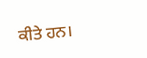ਕੀਤੇ ਹਨ।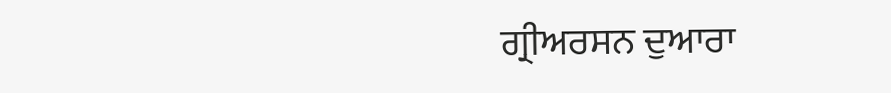ਗ੍ਰੀਅਰਸਨ ਦੁਆਰਾ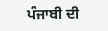ਪੰਜਾਬੀ ਦੀ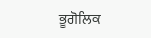ਭੂਗੋਲਿਕ